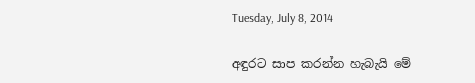Tuesday, July 8, 2014

අඳුරට සාප කරන්න හැබැයි මේ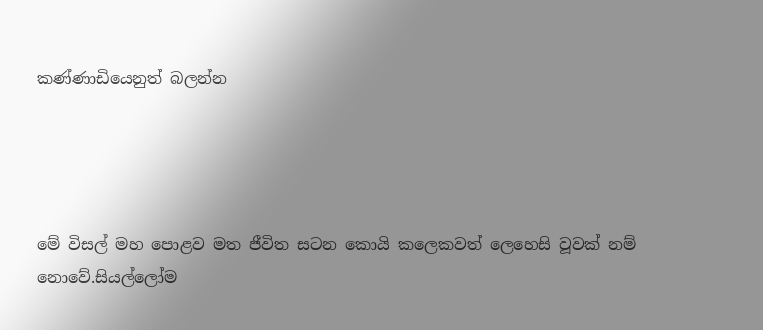කණ්ණාඩියෙනුත් බලන්න




මේ විසල් මහ පොළව මත ජීවිත සටන කොයි කලෙකවත් ලෙහෙසි වූවක් නම් නොවේ.සියල්ලෝම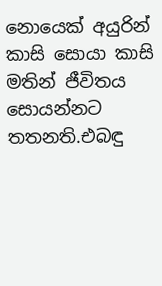නොයෙක් අයුරින් කාසි සොයා කාසි මතින් ජීවිතය සොයන්නට තතනති.එබඳු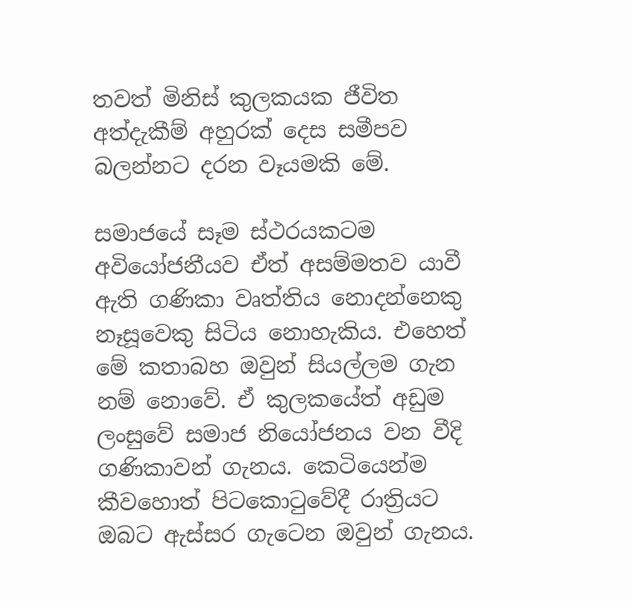තවත් මිනිස් කුලකයක ජීවිත අත්දැකීම් අහුරක් දෙස සමීපව බලන්නට දරන වෑයමකි මේ.

සමාජයේ සෑම ස්ථරයකටම අවියෝජනීයව ඒත් අසම්මතව යාවී ඇති ගණිකා වෘත්තිය නොදන්නෙකු නෑසූවෙකු සිටි‍ය නොහැකිය. එහෙත් මේ කතාබහ ඔවුන් සියල්ලම ගැන නම් නොවේ. ඒ කුලකයේත් අඩුම ලංසුවේ සමාජ නියෝජනය වන වීදි ගණිකාවන් ගැනය. කෙටියෙන්ම කීවහොත් පිටකොටුවේදී රාත්‍රියට ඔබට ඇස්සර ගැටෙන ඔවුන් ගැනය.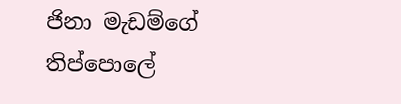ජිනා මැඩම්ගේ තිප්පොලේ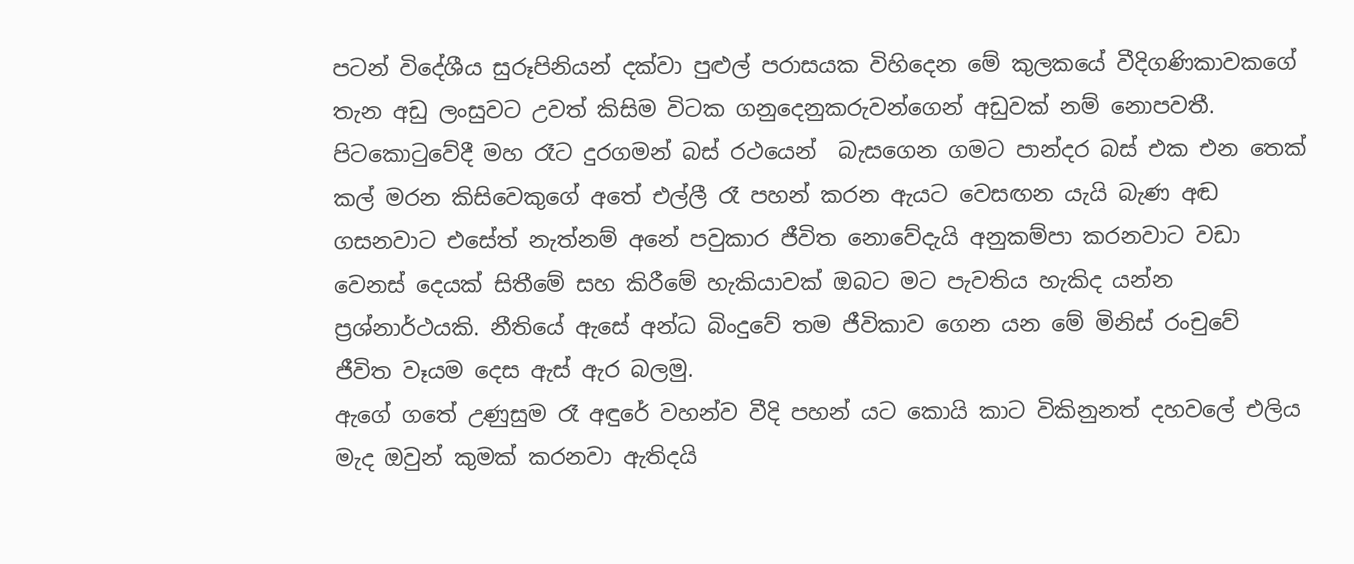පටන් විදේශීය සුරූපිනියන් දක්වා පුළුල් පරාසයක විහිදෙන මේ කුලකයේ වීදිගණිකාවකගේ තැන අඩු ලංසුවට උවත් කිසිම විටක ගනුදෙනුකරුවන්ගෙන් අඩුවක් නම් නොපවතී. පිටකොටුවේදී මහ රෑට දුරගමන් බස් රථයෙන්  බැසගෙන ගමට පාන්දර බස් එක එන තෙක් කල් මරන කිසිවෙකුගේ අතේ එල්ලී රෑ පහන් කරන ඇයට වෙසඟන යැයි බැණ අඬ ගසනවාට එසේත් නැත්නම් අනේ පවුකාර ජීවිත නොවේදැයි අනුකම්පා කරනවාට වඩා වෙනස් දෙයක් සිතීමේ සහ කිරීමේ හැකියාවක් ඔබට මට පැවතිය හැකිද යන්න ප්‍රශ්නාර්ථයකි. නීතියේ ඇසේ අන්ධ බිංදුවේ තම ජීවිකාව ගෙන යන මේ මිනිස් රංචුවේ  ජීවිත වෑයම දෙස ඇස් ඇර බලමු.
ඇගේ ගතේ උණුසුම රෑ අඳුරේ වහන්ව වීදි පහන් යට කොයි කාට විකිනුනත් දහවලේ එලිය මැද ඔවුන් කුමක් කරනවා ඇතිදයි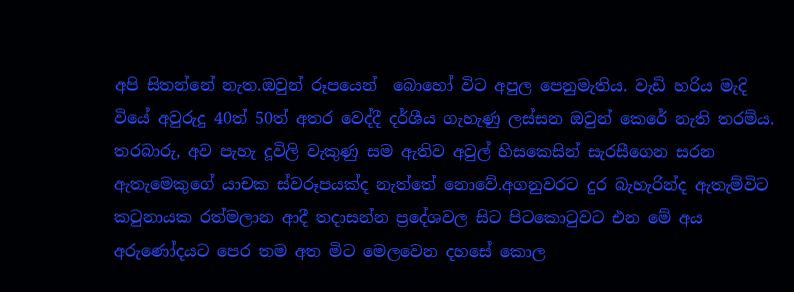අපි සිතන්නේ නැත.ඔවුන් රූපයෙන්  බොහෝ විට අපුල පෙනුමැතිය. වැඩි හරිය මැදි වියේ අවුරුදු 40ත් 50ත් අතර වෙද්දී දර්ශීය ගැහැණු ලස්සන ඔවුන් කෙරේ නැති තරම්ය. තරබාරු, අව පැහැ දූවිලි වැකුණු සම ඇතිව අවුල් හිසකෙසින් සැරසීගෙන සරන ඇතැමෙකුගේ යාචක ස්වරූපයක්ද නැත්තේ නොවේ.අගනුවරට දුර බැහැරින්ද ඇතැම්විට කටුනායක රත්මලාන ආදී තදාසන්න ප්‍රදේශවල සිට පිටකොටුවට එන මේ අය  අරුණෝදයට පෙර තම අත මිට මෙලවෙන දහසේ කොල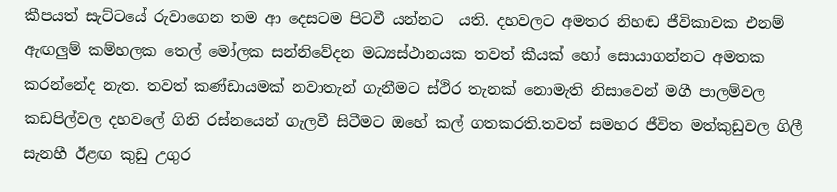කීපයත් සැට්ටයේ රුවාගෙන තම ආ දෙසටම පිටවී යන්නට  යති. දහවලට අමතර නිහඬ ජීවිකාවක එනම් ඇඟලුම් කම්හලක තෙල් මෝලක සන්නිවේදන මධ්‍යස්ථානයක තවත් කීයක් හෝ සොයාගන්නට අමතක කරන්නේද නැත. තවත් කණ්ඩායමක් නවාතැන් ගැනීමට ස්ථිර තැනක් නොමැති නිසාවෙන් මගී පාලම්වල කඩපිල්වල දහවලේ ගිනි රස්නයෙන් ගැලවී සිටීමට ඔහේ කල් ගතකරති.තවත් සමහර ජීවිත මත්කුඩුවල ගිලී සැනහී ඊළඟ කුඩු උගුර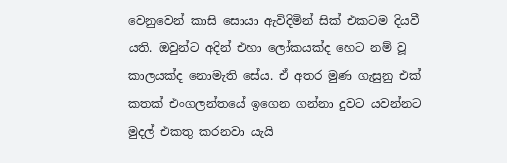වෙනුවෙන් කාසි සොයා ඇවිදිමින් සික් එකටම දියවී යති. ඔවුන්ට අදින් එහා ලෝකයක්ද හෙට නම් වූ කාලයක්ද නොමැති සේය. ඒ අතර මුණ ගැසුනු එක් කතක් එංගලන්තයේ ඉගෙන ගන්නා දුවට යවන්නට මුදල් එකතු කරනවා යැයි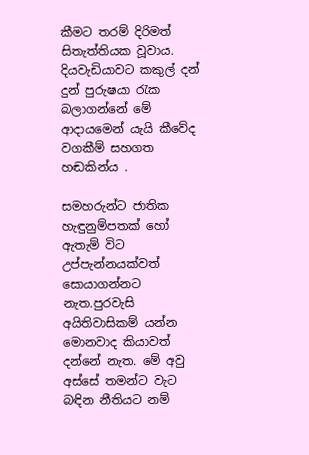කීමට තරම් දිරිමත් සිතැත්තියක වූවාය. දියවැඩියාවට කකුල් දන් දුන් පුරුෂයා රැක බලාගන්නේ මේ ආදායමෙන් යැයි කීවේද වගකීම් සහගත හඬකින්ය .

සමහරුන්ට ජාතික හැඳුනුම්පතක් හෝ ඇතැම් විට උප්පැන්නයක්වත් සොයාගන්නට නැත.පුරවැසි අයිතිවාසිකම් යන්න මොනවාද කියාවත්  දන්නේ නැත. මේ අවු අස්සේ තමන්ට වැට බඳින නීතියට නම්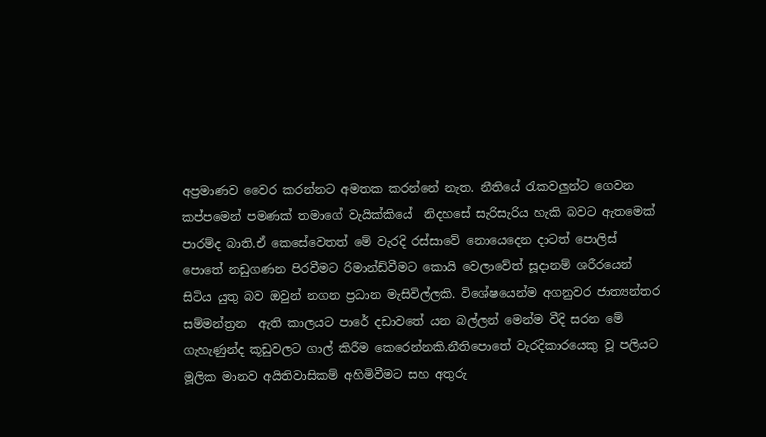අප්‍රමාණව වෛර කරන්නට අමතක කරන්නේ නැත. නීතියේ රැකවලුන්ට ගෙවන කප්පමෙන් පමණක් තමාගේ වැයික්කියේ  නිදහසේ සැරිසැරිය හැකි බවට ඇතමෙක් පාරම්ද බාති.ඒ කෙසේවෙතත් මේ වැරදි රස්සාවේ නොයෙදෙන දාටත් පොලිස් පොතේ නඩුගණන පිරවීමට රිමාන්ඩ්වීමට කොයි වෙලාවේත් සූදානම් ශරීරයෙන් සිටිය යුතු බව ඔවුන් නගන ප්‍රධාන මැසිවිල්ලකි. විශේෂයෙන්ම අගනුවර ජාත්‍යන්තර සම්මන්ත්‍රන  ඇති කාලයට පාරේ දඩාවතේ යන බල්ලන් මෙන්ම වීදි සරන මේ ගැහැණුන්ද කූඩුවලට ගාල් කිරීම කෙරෙන්නකි.නීතිපොතේ වැරදිකාරයෙකු වූ පලියට මූලික මානව අයිතිවාසිකම් අහිමිවීමට සහ අතුරු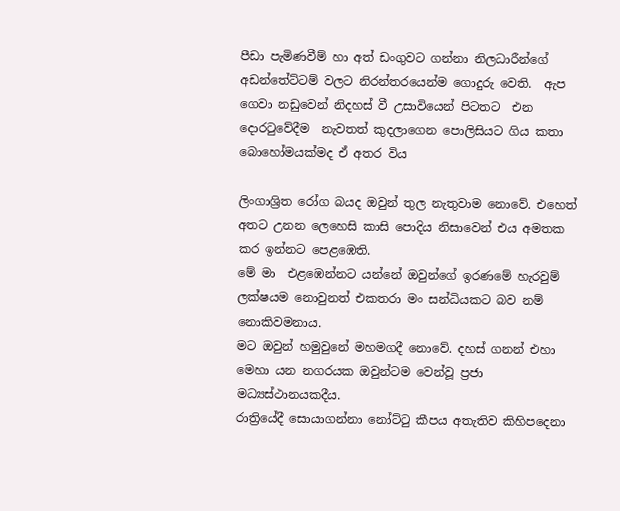පීඩා පැමිණවීම් හා අත් ඩංගුවට ගන්නා නිලධාරීන්ගේ අඩන්තේට්ටම් වලට නිරන්තරයෙන්ම ගොදුරු වෙති.  ඇප ගෙවා නඩුවෙන් නිදහස් වී උසාවියෙන් පිටතට  එන දොරටුවේදීම  නැවතත් කුදලාගෙන පොලිසියට ගිය කතා බොහෝමයක්මද ඒ අතර විය

ලිංගාශ්‍රිත රෝග බයද ඔවුන් තුල නැතුවාම නොවේ. එහෙත් අතට උනන ලෙහෙසි කාසි පොදිය නිසාවෙන් එය අමතක කර ඉන්නට පෙළඹෙති.
මේ මා  එළඹෙන්නට යන්නේ ඔවුන්ගේ ඉරණමේ හැරවුම් ලක්ෂයම නොවුනත් එකතරා මං සන්ධියකට බව නම් නොකිවමනාය.
මට ඔවුන් හමුවුනේ මහමගදී නොවේ. දහස් ගනන් එහා මෙහා යන නගරයක ඔවුන්ටම වෙන්වූ ප්‍රජා මධ්‍යස්ථානයකදීය.
රාත්‍රියේදී සොයාගන්නා නෝට්ටු කීපය අතැතිව කිහිපදෙනා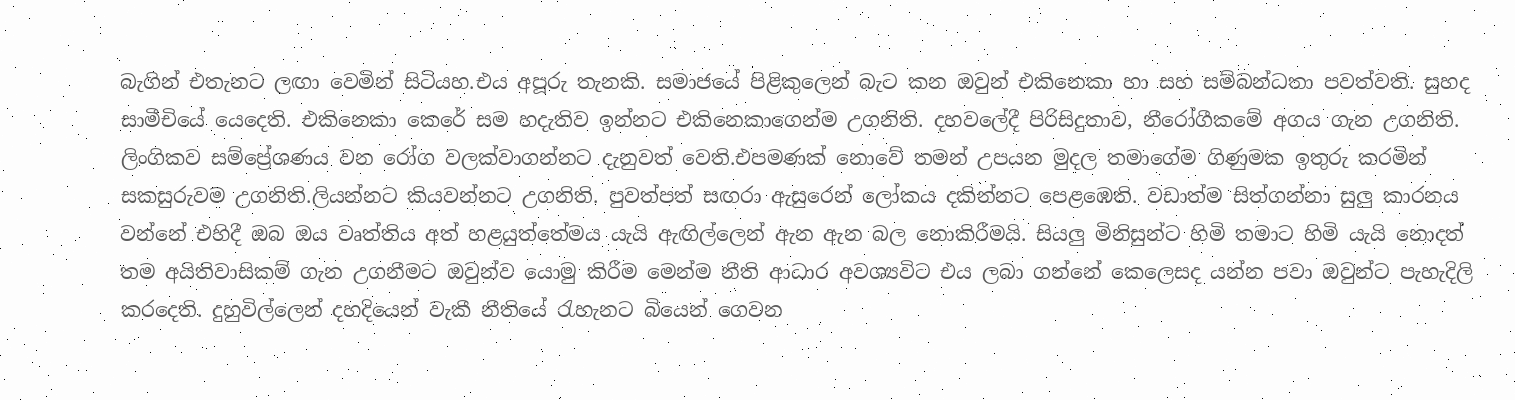බැගින් එතැනට ලඟා වෙමින් සිටියහ.එය අපූරු තැනකි. සමාජයේ පිළිකුලෙන් බැට කන ඔවුන් එකිනෙකා හා සහ සම්බන්ධතා පවත්වති. සුහද සාමීචියේ යෙදෙති. එකිනෙකා කෙරේ සම හදැතිව ඉන්නට එකිනෙකාගෙන්ම උගනිති. දහවලේදී පිරිසිදුතාව, නීරෝගීකමේ අගය ගැන උගනිති. ලිංගිකව සම්ප්‍රේශණය වන රෝග වලක්වාගන්නට දැනුවත් වෙති.එපමණක් නොවේ තමන් උපයන මුදල තමාගේම ගිණුමක ඉතුරු කරමින් සකසුරුවම උගනිති.ලියන්නට කියවන්නට උගනිති. පුවත්පත් සඟරා ඇසුරෙන් ලෝකය දකින්නට පෙළඹෙති. වඩාත්ම සිත්ගන්නා සුලු කාරනය වන්නේ එහිදී ඔබ ඔය වෘත්තිය අත් හළයුත්තේමය යැයි ඇඟිල්ලෙන් ඇන ඇන බල නොකිරීමයි. සියලු මිනිසුන්ට හිමි තමාට හිමි යැයි නොදත් තම අයිතිවාසිකම් ගැන උගනීමට ඔවුන්ව යොමු කිරීම මෙන්ම නීති ආධාර අවශ්‍යවිට එය ලබා ගන්නේ කෙලෙසද යන්න පවා ඔවුන්ට පැහැදිලි කරදෙති. දුහුවිල්ලෙන් දහදියෙන් වැකී නීතියේ රැහැනට බියෙන් ගෙවන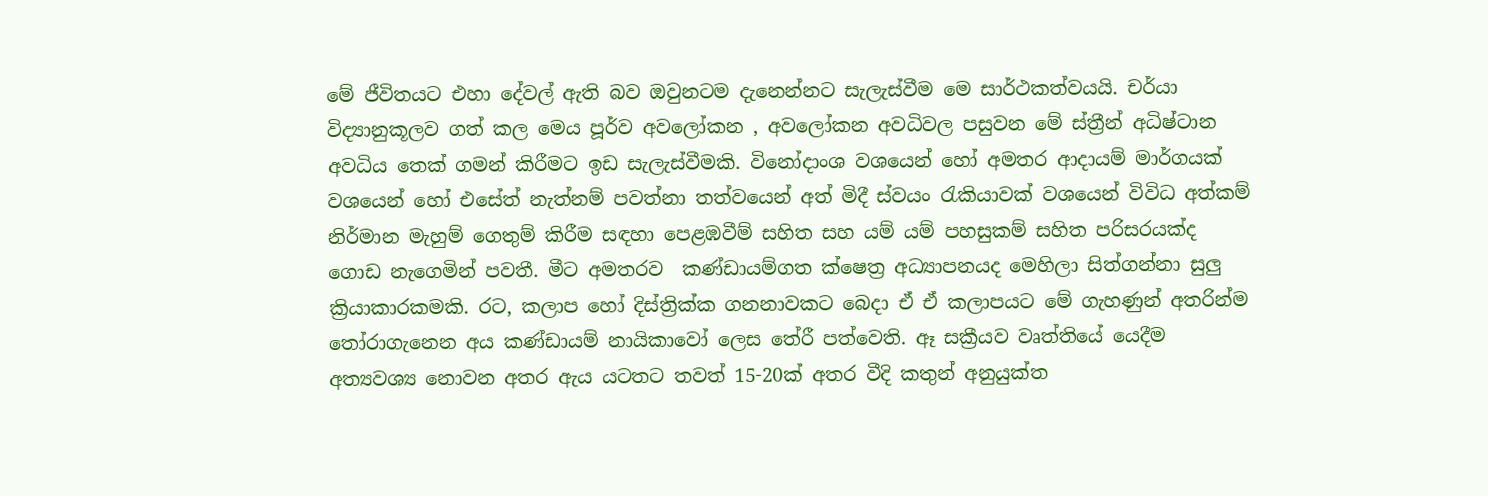මේ ජීවිතයට එහා දේවල් ඇති බව ඔවුනටම දැනෙන්නට සැලැස්වීම මෙ සාර්ථකත්වයයි. චර්යා විද්‍යානුකූලව ගත් කල මෙය පූර්ව අවලෝකන , අවලෝකන අවධිවල පසුවන මේ ස්ත්‍රීන් අධිෂ්ටාන අවධිය තෙක් ගමන් කිරීමට ඉඩ සැලැස්වීමකි. විනෝදාංශ වශයෙන් හෝ අමතර ආදායම් මාර්ගයක් වශයෙන් හෝ එසේත් නැත්නම් පවත්නා තත්වයෙන් අත් මිදී ස්වයං රැකියාවක් වශයෙන් විවිධ අත්කම් නිර්මාන මැහුම් ගෙතුම් කිරීම සඳහා පෙළඹවීම් සහිත සහ යම් යම් පහසුකම් සහිත පරිසරයක්ද ගොඩ නැගෙමින් පවතී. මීට අමතරව  කණ්ඩායම්ගත ක්ෂෙත්‍ර අධ්‍යාපනයද මෙහිලා සිත්ගන්නා සුලු ක්‍රියාකාරකමකි. රට, කලාප හෝ දිස්ත්‍රික්ක ගනනාවකට බෙදා ඒ ඒ කලාපයට මේ ගැහණුන් අතරින්ම තෝරාගැනෙන අය කණ්ඩායම් නායිකාවෝ ලෙස තේරී පත්වෙති. ඈ සක්‍රීයව වෘත්තියේ යෙදීම අත්‍යවශ්‍ය නොවන අතර ඇය යටතට තවත් 15-20ක් අතර වීදි කතුන් අනුයුක්ත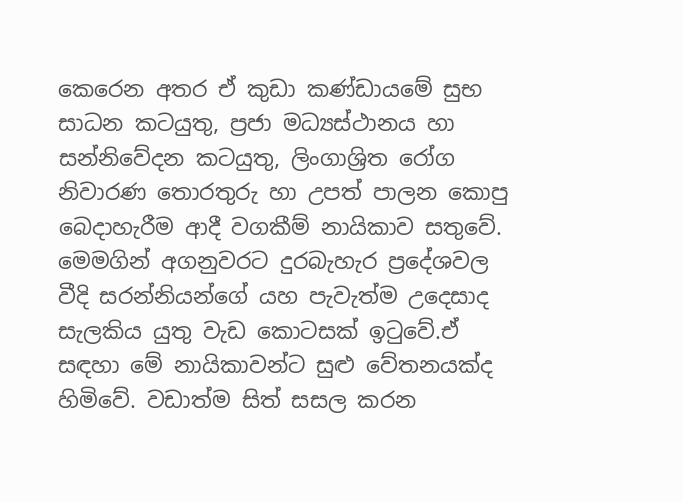කෙරෙන අතර ඒ කුඩා කණ්ඩායමේ සුභ සාධන කටයුතු, ප්‍රජා මධ්‍යස්ථානය හා සන්නිවේදන කටයුතු, ලිංගාශ්‍රිත රෝග නිවාරණ තොරතුරු හා උපත් පාලන කොපු බෙදාහැරීම ආදී වගකීම් නායිකාව සතුවේ. මෙමගින් අගනුවරට දුරබැහැර ප්‍රදේශවල වීදි සරන්නියන්ගේ යහ පැවැත්ම උදෙසාද සැලකිය යුතු වැඩ කොටසක් ඉටුවේ.ඒ සඳහා මේ නායිකාවන්ට සුළු වේතනයක්ද හිමිවේ. වඩාත්ම සිත් සසල කරන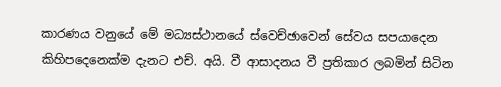කාරණය වනුයේ මේ මධ්‍යස්ථානයේ ස්වෙච්ඡාවෙන් සේවය සපයාදෙන කිහිපදෙනෙක්ම දැනට එච්. අයි. වී ආසාදනය වී ප්‍රතිකාර ලබමින් සිටින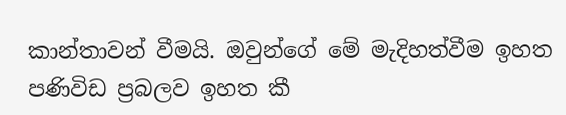කාන්තාවන් වීමයි. ඔවුන්ගේ මේ මැදිහත්වීම ඉහත පණිවිඩ ප්‍රබලව ඉහත කී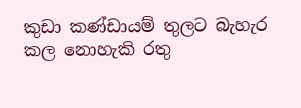කුඩා කණ්ඩායම් තුලට බැහැර කල නොහැකි රතු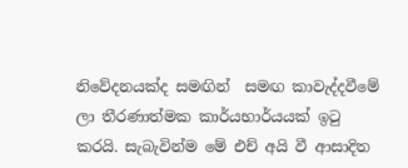නිවේදනයක්ද සමඟින්  සමඟ කාවැද්දවීමේ ලා තීරණාත්මක කාර්යභාර්යයක් ඉටු කරයි. සැබැවින්ම මේ එච් අයි වී ආසාදිත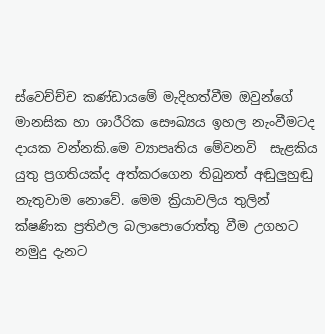ස්වෙච්ච්ච කණ්ඩායමේ මැදිහත්වීම ඔවුන්ගේ මානසික හා ශාරීරික සෞඛ්‍යය ඉහල නැංවීමටද දායක වන්නකි.මෙ ව්‍යාපෘතිය මේවනවි  සැළකිය යුතු ප්‍රගතියක්ද අත්කරගෙන තිබුනත් අඬුලුහුඬු නැතුවාම නොවේ. මෙම ක්‍රියාවලිය තුලින් ක්ෂණික ප්‍රතිඵල බලාපොරොත්තු වීම උගහට නමුදු දැනට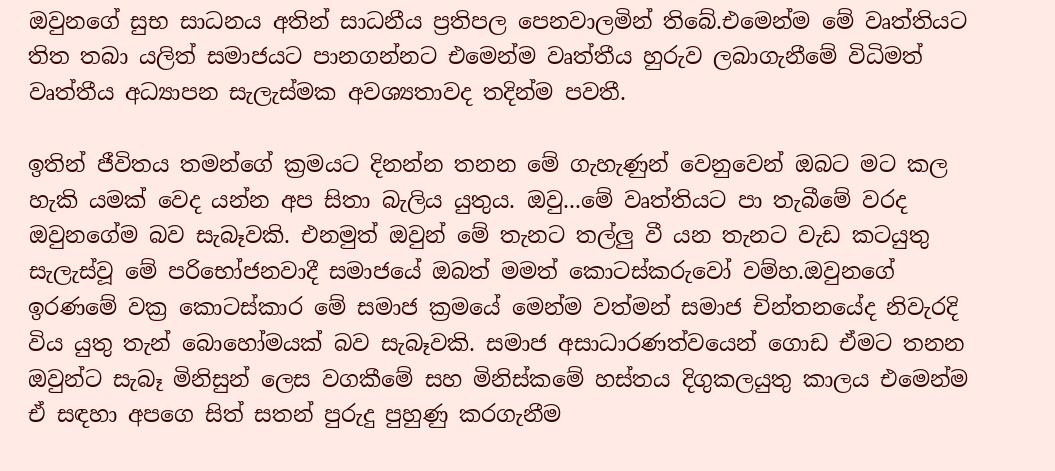ඔවුනගේ සුභ සාධනය අතින් සාධනීය ප්‍රතිපල පෙනවාලමින් තිබේ.එමෙන්ම මේ වෘත්තියට තිත තබා යලිත් සමාජයට පානගන්නට එමෙන්ම වෘත්තීය හුරුව ලබාගැනීමේ විධිමත් වෘත්තීය අධ්‍යාපන සැලැස්මක අවශ්‍යතාවද තදින්ම පවතී.

ඉතින් ජීවිතය තමන්ගේ ක්‍රමයට දිනන්න තනන මේ ගැහැණුන් වෙනුවෙන් ඔබට මට කල හැකි යමක් වෙද යන්න අප සිතා බැලිය යුතුය. ඔවු...මේ වෘත්තියට පා තැබීමේ වරද ඔවුනගේම බව සැබෑවකි. එනමුත් ඔවුන් මේ තැනට තල්ලු වී යන තැනට වැඩ කටයුතු සැලැස්වූ මේ පරිභෝජනවාදී සමාජයේ ඔබත් මමත් කොටස්කරුවෝ වම්හ.ඔවුනගේ ඉරණමේ වක්‍ර කොටස්කාර මේ සමාජ ක්‍රමයේ මෙන්ම වත්මන් සමාජ චින්තනයේද නිවැරදි විය යුතු තැන් බොහෝමයක් බව සැබෑවකි. සමාජ අසාධාරණත්වයෙන් ගොඩ ඒමට තනන ඔවුන්ට සැබෑ මිනිසුන් ලෙස වගකීමේ සහ මිනිස්කමේ හස්තය දිගුකලයුතු කාලය එමෙන්ම ඒ සඳහා අපගෙ සිත් සතන් පුරුදු පුහුණු කරගැනීම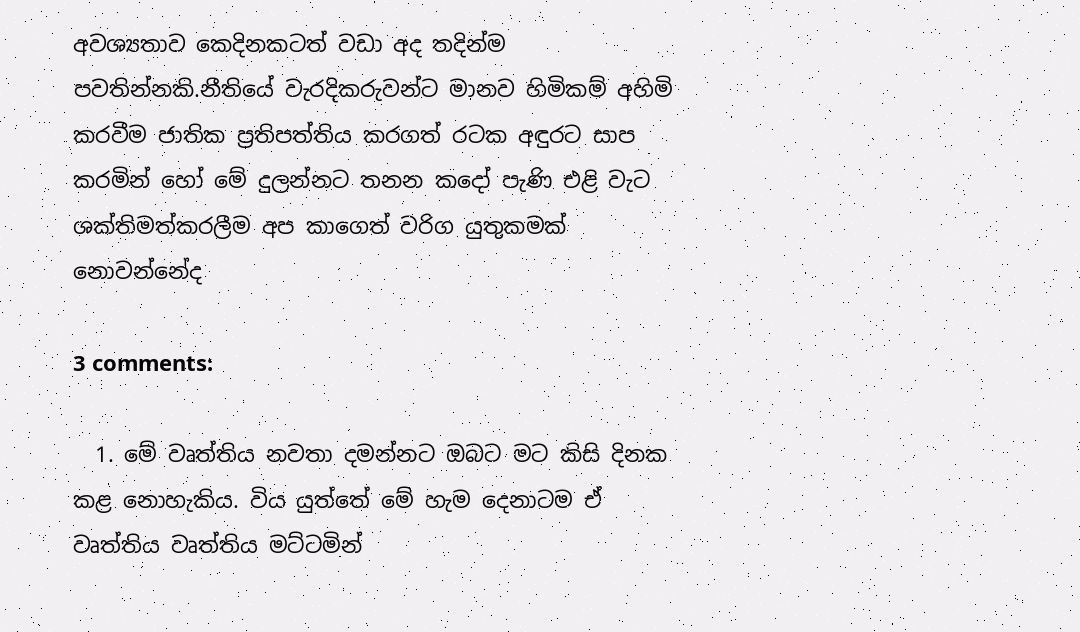අවශ්‍යතාව කෙදිනකටත් වඩා අද තදින්ම පවතින්නකි.නීතියේ වැරදිකරුවන්ට මානව හිමිකම් අහිමි කරවීම ජාතික ප්‍රතිපත්තිය කරගත් රටක අඳුරට සාප කරමින් හෝ මේ දුලන්නට තනන කදෝ පැණි එළි වැට ශක්තිමත්කරලීම අප කාගෙත් වරිග යුතුකමක් නොවන්නේද

3 comments:

  1. මේ වෘත්තිය නවතා දමන්නට ඔබට මට කිසි දිනක කළ නොහැකිය. විය යුත්තේ මේ හැම දෙනාටම ඒ වෘත්තිය වෘත්තිය මට්ටමින්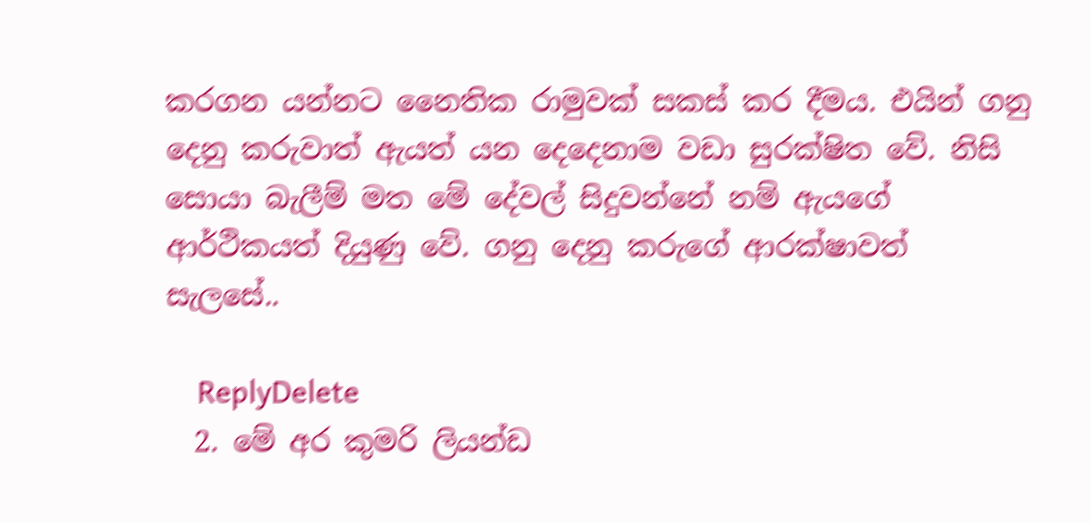කරගන යන්නට නෛතික රාමුවක් සකස් කර දීමය. එයින් ගනු දෙනු කරුවාත් ඇයත් යන දෙදෙනාම වඩා සුරක්ෂිත වේ. නිසි සොයා බැලීම් මත මේ දේවල් සිදුවන්නේ නම් ඇයගේ ආර්ථිකයත් දියුණු වේ. ගනු දෙනු කරුගේ ආරක්ෂාවත් සැලසේ..

    ReplyDelete
  2. මේ අර කුමරි ලියන්ඩ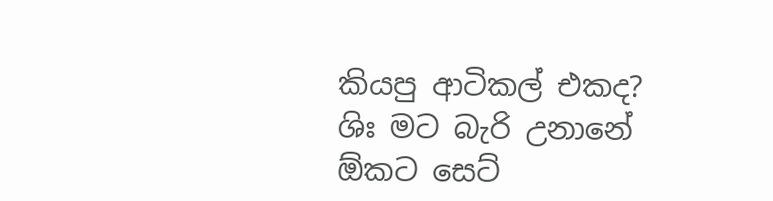කියපු ආටිකල් එකද? ශිඃ මට බැරි උනානේ ඕකට සෙට්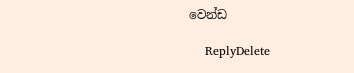වෙන්ඩ

    ReplyDelete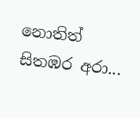නොතිත් සිතඹර අරා...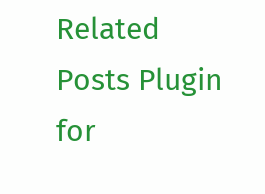Related Posts Plugin for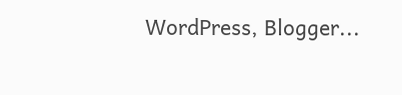WordPress, Blogger...